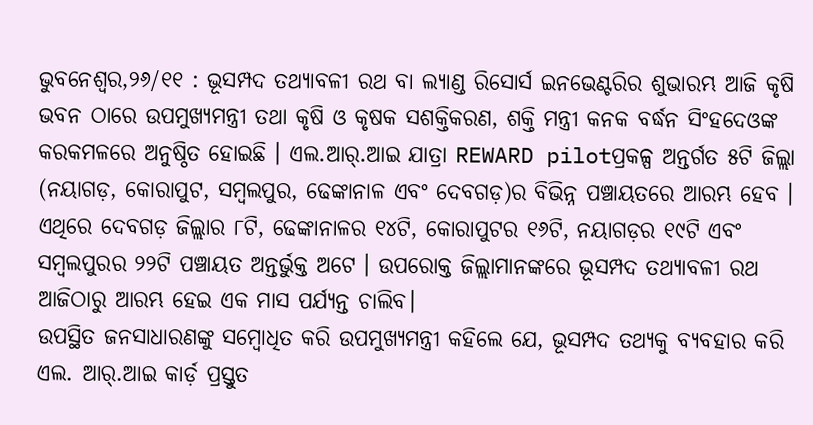ଭୁବନେଶ୍ୱର,୨୬/୧୧ : ଭୂସମ୍ପଦ ତଥ୍ୟାବଳୀ ରଥ ବା ଲ୍ୟାଣ୍ଡ ରିସୋର୍ସ ଇନଭେଣ୍ଟରିର ଶୁଭାରମ୍ଭ ଆଜି କୃଷି ଭବନ ଠାରେ ଉପମୁଖ୍ୟମନ୍ତ୍ରୀ ତଥା କୃଷି ଓ କୃଷକ ସଶକ୍ତିକରଣ, ଶକ୍ତି ମନ୍ତ୍ରୀ କନକ ବର୍ଦ୍ଧନ ସିଂହଦେଓଙ୍କ କରକମଳରେ ଅନୁଷ୍ଠିତ ହୋଇଛି । ଏଲ.ଆର୍.ଆଇ ଯାତ୍ରା REWARD pilotପ୍ରକଳ୍ପ ଅନ୍ତର୍ଗତ ୫ଟି ଜିଲ୍ଲା (ନୟାଗଡ଼, କୋରାପୁଟ, ସମ୍ବଲପୁର, ଢେଙ୍କାନାଳ ଏବଂ ଦେବଗଡ଼)ର ବିଭିନ୍ନ ପଞ୍ଚାୟତରେ ଆରମ୍ଭ ହେବ । ଏଥିରେ ଦେବଗଡ଼ ଜିଲ୍ଲାର ୮ଟି, ଢେଙ୍କାନାଳର ୧୪ଟି, କୋରାପୁଟର ୧୬ଟି, ନୟାଗଡ଼ର ୧୯ଟି ଏବଂ ସମ୍ବଲପୁରର ୨୨ଟି ପଞ୍ଚାୟତ ଅନ୍ତର୍ଭୁକ୍ତ ଅଟେ । ଉପରୋକ୍ତ ଜିଲ୍ଲାମାନଙ୍କରେ ଭୂସମ୍ପଦ ତଥ୍ୟାବଳୀ ରଥ ଆଜିଠାରୁ ଆରମ୍ଭ ହେଇ ଏକ ମାସ ପର୍ଯ୍ୟନ୍ତ ଚାଲିବ।
ଉପସ୍ଥିତ ଜନସାଧାରଣଙ୍କୁ ସମ୍ବୋଧିତ କରି ଉପମୁଖ୍ୟମନ୍ତ୍ରୀ କହିଲେ ଯେ, ଭୂସମ୍ପଦ ତଥ୍ୟକୁ ବ୍ୟବହାର କରି ଏଲ. ଆର୍.ଆଇ କାର୍ଡ଼ ପ୍ରସ୍ତୁତ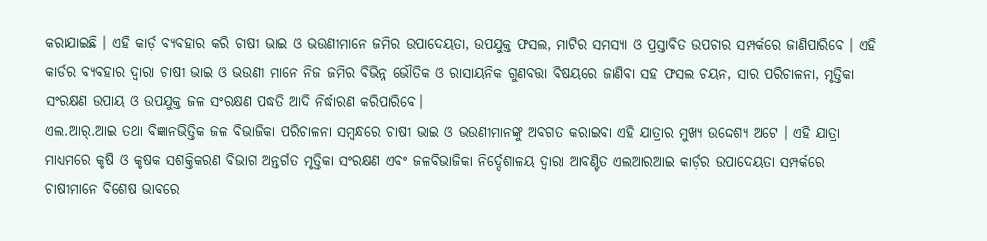କରାଯାଇଛି । ଏହି କାର୍ଡ଼ ବ୍ୟବହାର କରି ଚାଷୀ ଭାଇ ଓ ଭଉଣୀମାନେ ଜମିର ଉପାଦେୟତା, ଉପଯୁକ୍ତ ଫସଲ, ମାଟିର ସମସ୍ୟା ଓ ପ୍ରସ୍ତାବିତ ଉପଚାର ସମ୍ପର୍କରେ ଜାଣିପାରିବେ । ଏହି କାର୍ଡର ବ୍ୟବହାର ଦ୍ଵାରା ଚାଷୀ ଭାଇ ଓ ଭଉଣୀ ମାନେ ନିଜ ଜମିର ବିଭିନ୍ନ ଭୌତିକ ଓ ରାସାୟନିକ ଗୁଣବତ୍ତା ବିଷୟରେ ଜାଣିବା ସହ ଫସଲ ଚୟନ, ସାର ପରିଚାଳନା, ମୃତ୍ତିକା ସଂରକ୍ଷଣ ଉପାୟ ଓ ଉପଯୁକ୍ତ ଜଳ ସଂରକ୍ଷଣ ପଦ୍ଧତି ଆଦି ନିର୍ଦ୍ଧାରଣ କରିପାରିବେ।
ଏଲ.ଆର୍.ଆଇ ତଥା ବିଜ୍ଞାନଭିତ୍ତିକ ଜଳ ବିଭାଜିକା ପରିଚାଳନା ସମ୍ଵନ୍ଧରେ ଚାଷୀ ଭାଇ ଓ ଭଉଣୀମାନଙ୍କୁ ଅବଗତ କରାଇବା ଏହି ଯାତ୍ରାର ମୁଖ୍ୟ ଉଦ୍ଦେଶ୍ୟ ଅଟେ । ଏହି ଯାତ୍ରା ମାଧ୍ୟମରେ କୃଷି ଓ କୃଷକ ସଶକ୍ତିକରଣ ବିଭାଗ ଅନ୍ତର୍ଗତ ମୃତ୍ତିକା ସଂରକ୍ଷଣ ଏବଂ ଜଳବିଭାଜିକା ନିର୍ଦ୍ଦେଶାଳୟ ଦ୍ୱାରା ଆବଣ୍ଟିତ ଏଲଆରଆଇ କାର୍ଡ଼ର ଉପାଦେୟତା ସମ୍ପର୍କରେ ଚାଷୀମାନେ ବିଶେଷ ଭାବରେ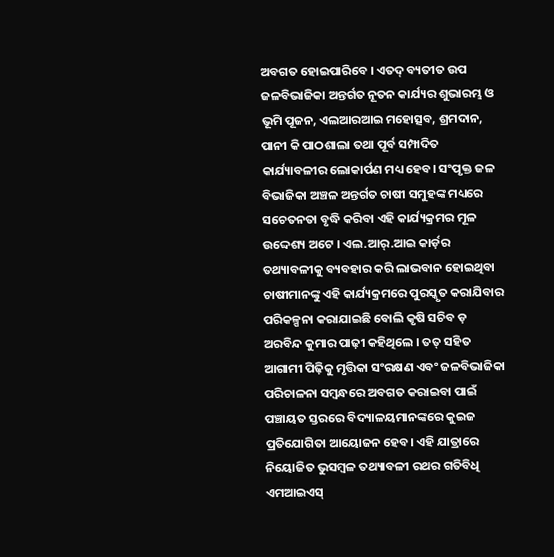ଅବଗତ ହୋଇପାରିବେ । ଏତଦ୍ ବ୍ୟତୀତ ଉପ ଜଳବିଭାଜିକା ଅନ୍ତର୍ଗତ ନୂତନ କାର୍ଯ୍ୟର ଶୁଭାରମ୍ଭ ଓ ଭୂମି ପୂଜନ, ଏଲଆରଆଇ ମହୋତ୍ସବ, ଶ୍ରମଦାନ, ପାନୀ କି ପାଠଶାଲା ତଥା ପୂର୍ବ ସମ୍ପାଦିତ କାର୍ଯ୍ୟାବଳୀର ଲୋକାର୍ପଣ ମଧ୍ୟ ହେବ। ସଂପୃକ୍ତ ଜଳ ବିଭାଜିକା ଅଞ୍ଚଳ ଅନ୍ତର୍ଗତ ଚାଷୀ ସମୁହଙ୍କ ମଧ୍ୟରେ ସଚେତନତା ବୃଦ୍ଧି କରିବା ଏହି କାର୍ଯ୍ୟକ୍ରମର ମୂଳ ଉଦ୍ଦେଶ୍ୟ ଅଟେ । ଏଲ.ଆର୍.ଆଇ କାର୍ଡ଼ର ତଥ୍ୟାବଳୀକୁ ବ୍ୟବହାର କରି ଲାଭବାନ ହୋଇଥିବା ଚାଷୀମାନଙ୍କୁ ଏହି କାର୍ଯ୍ୟକ୍ରମରେ ପୁରସ୍କୃତ କରାଯିବାର ପରିକଳ୍ପନା କରାଯାଇଛି ବୋଲି କୃଷି ସଚିବ ଡ଼ ଅରବିନ୍ଦ କୁମାର ପାଢ଼ୀ କହିଥିଲେ । ତତ୍ ସହିତ ଆଗାମୀ ପିଢ଼ିକୁ ମୃତ୍ତିକା ସଂରକ୍ଷଣ ଏବଂ ଜଳବିଭାଜିକା ପରିଚାଳନା ସମ୍ଵନ୍ଧରେ ଅବଗତ କରାଇବା ପାଇଁ ପଞ୍ଚାୟତ ସ୍ତରରେ ବିଦ୍ୟାଳୟମାନଙ୍କରେ କୁଇଜ ପ୍ରତିଯୋଗିତା ଆୟୋଜନ ହେବ। ଏହି ଯାତ୍ରାରେ ନିୟୋଜିତ ଭୁସମ୍ବଳ ତଥ୍ୟାବଳୀ ରଥର ଗତିବିଧି ଏମଆଇଏସ୍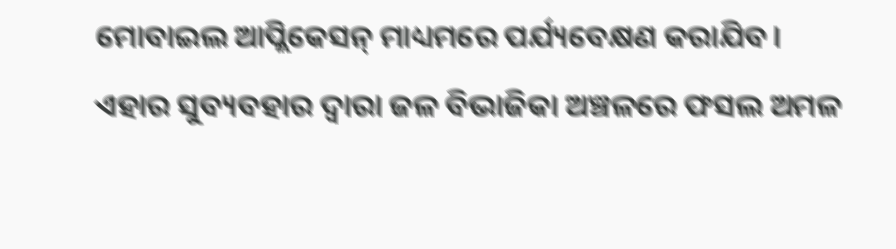ମୋବାଇଲ ଆପ୍ଲିକେସନ୍ ମାଧ୍ୟମରେ ପର୍ଯ୍ୟବେକ୍ଷଣ କରାଯିବ।
ଏହାର ସୁବ୍ୟବହାର ଦ୍ଵାରା ଜଳ ବିଭାଜିକା ଅଞ୍ଚଳରେ ଫସଲ ଅମଳ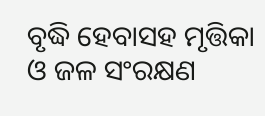ବୃଦ୍ଧି ହେବାସହ ମୃତ୍ତିକା ଓ ଜଳ ସଂରକ୍ଷଣ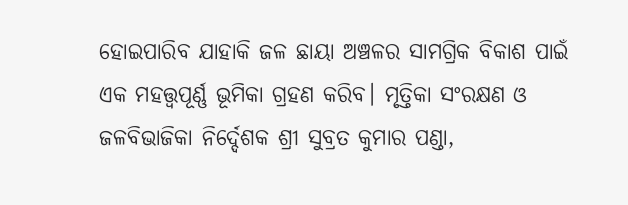ହୋଇପାରିବ ଯାହାକି ଜଳ ଛାୟା ଅଞ୍ଚଳର ସାମଗ୍ରିକ ବିକାଶ ପାଇଁ ଏକ ମହତ୍ତ୍ଵପୂର୍ଣ୍ଣ ଭୂମିକା ଗ୍ରହଣ କରିବ। ମୃତ୍ତିକା ସଂରକ୍ଷଣ ଓ ଜଳବିଭାଜିକା ନିର୍ଦ୍ଦେଶକ ଶ୍ରୀ ସୁବ୍ରତ କୁମାର ପଣ୍ଡା,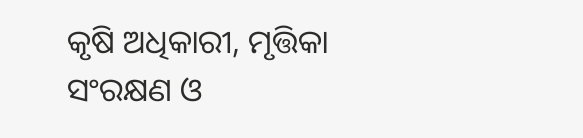କୃଷି ଅଧିକାରୀ, ମୃତ୍ତିକା ସଂରକ୍ଷଣ ଓ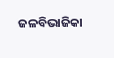ଜଳବିଭାଜିକା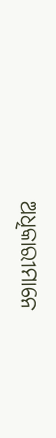ଅଧିକାରୀମାନେ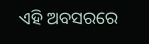ଏହି ଅବସରରେ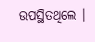ଉପସ୍ଥିତଥିଲେ ।